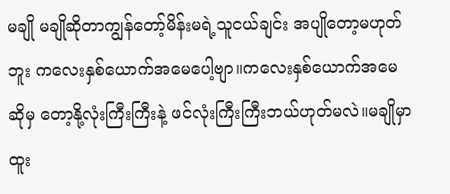မချို မချိုဆိုတာကျွန်တော့်မိန်းမရဲ့သူငယ်ချင်း အပျိုတော့မဟုတ်ဘူး ကလေးနှစ်ယောက်အမေပေါ့ဗျာ။ကလေးနှစ်ယောက်အမေဆိုမှ တော့နို့လုံးကြီးကြီးနဲ့ ဖင်လုံးကြီးကြီးဘယ်ဟုတ်မလဲ။မချိုမှာထူး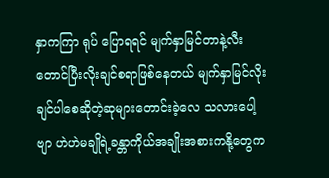နှာကကြာ ရုပ် ပြောရရင် မျက်နှာမြင်တာနဲ့လီးတောင်ပြီးလိုးချင်စရာဖြစ်နေတယ် မျက်နှာမြင်လိုးချင်ပါစေဆိုတဲ့ဆုများတောင်းခဲ့လေ သလားပေါ့ဗျာ ဟဲဟဲမချိုရဲ့ခန္တာကိုယ်အချိုးအစားကနို့တွေက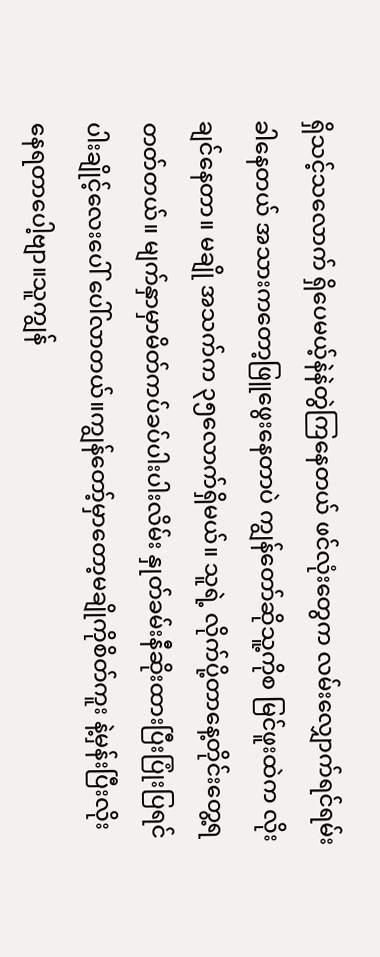ရှိသင့်သလောက် ရှိပေမယ့်နဲနဲတွဲကြနေတယ် ဖင်လုံးတွေက လမ်းလျှောက်ရင်ရမ်း ခါနေတယ် အသားကတော့ဖြူဖွေးနေတာပဲ ကျွန်တော်ဆိုသူ့ကိုစ မြင်ဖူးထဲက လိုးချင်နေတာ။ မချို အသက်က ၃၅လောက်ရှိမယ်။ သူရဲ့ လိုက်ပို့တာနေ့တိုင်းတွေ့ရတတ်တယ်။ မျက်နှာမှာမိတ်ကပ်ခပ်ပါးပါးလိမ်း နှုတ်ခမ်းနီဆိုးထားပြီးပြုံးပြရင် ပါးချိုင့်လေးပေါ် ပေါ်လာတယ်။ကျွန်တော့်မှာတော့မချိုကိုစိတ်ကူး နဲ့မှန်းပြီးလိုးနေရတာပေါ့ဗျာ။သူကျွန်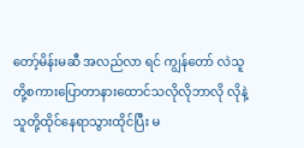တော့်မိန်းမဆီ အလည်လာ ရင် ကျွန်တော် လဲသူတို့စကားပြောတာနားထောင်သလိုလိုဘာလို လိုနဲ့ သူတို့ထိုင်နေရာသွားထိုင်ပြီး မ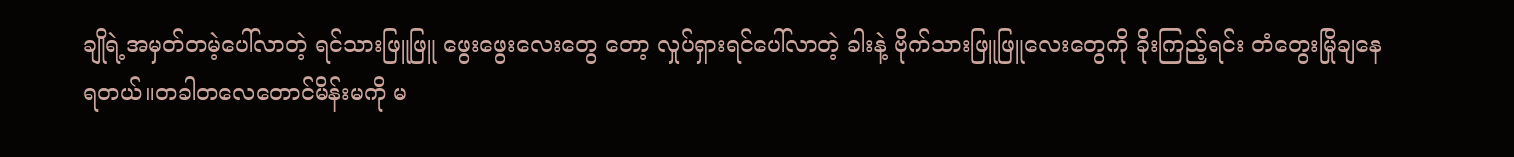ချိုရဲ့အမှတ်တမဲ့ပေါ်လာတဲ့ ရင်သားဖြူဖြူ ဖွေးဖွေးလေးတွေ တော့ လှုပ်ရှားရင်ပေါ်လာတဲ့ ခါးနဲ့ ဗိုက်သားဖြူဖြူလေးတွေကို ခိုးကြည့်ရင်း တံတွေးမြိုချနေရတယ်။တခါတလေတောင်မိန်းမကို မ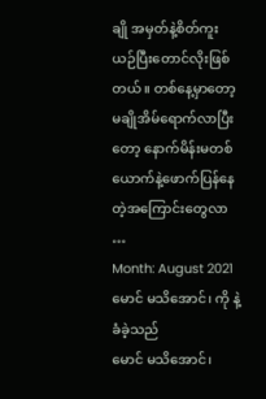ချို အမှတ်နဲ့စိတ်ကူးယဉ်ပြီးတောင်လိုးဖြစ်တယ်။ တစ်နေ့မှာတော့မချိုအိမ်ရောက်လာပြီးတော့ နောက်မိန်းမတစ်ယောက်နဲ့ဖောက်ပြန်နေတဲ့အကြောင်းတွေလာ …
Month: August 2021
မောင် မသိအောင်၊ ကို နဲ့ ခံခဲ့သည်
မောင် မသိအောင်၊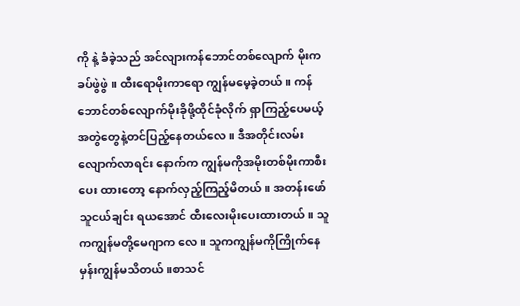ကို နဲ့ ခံခဲ့သည် အင်လျားကန်ဘောင်တစ်လျောက် မိုးကခပ်ဖွဲဖွဲ ။ ထီးရောမိုးကာရော ကျွန်မမေ့ခဲ့တယ်။ ကန်ဘောင်တစ်လျောက်မိုးခိုဖို့ထိုင်ခုံလိုက် ရှာကြည့်ပေမယ့် အတွဲတွေနဲ့တင်ပြည့်နေတယ်လေ။ ဒီအတိုင်းလမ်းလျောက်လာရင်း နောက်က ကျွန်မကိုအမိုးတစ်မိုးကာစီးပေး ထားတော့ နောက်လှည့်ကြည့်မိတယ်။ အတန်းဖော်သူငယ်ချင်း ရယအောင် ထီးလေးမိုးပေးထားတယ်။ သူကကျွန်မတို့မေဂျာက လေ ။ သူကကျွန်မကိုကြိုက်နေမှန်းကျွန်မသိတယ်။စာသင်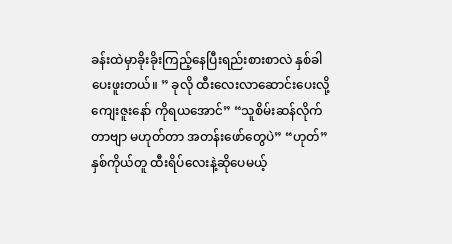ခန်းထဲမှာခိုးခိုးကြည့်နေပြီးရည်းစားစာလဲ နှစ်ခါပေးဖူးတယ်။ ” ခုလို ထီးလေးလာဆောင်းပေးလို့ကျေးဇူးနော် ကိုရယအောင်” “သူစိမ်းဆန်လိုက်တာဗျာ မဟုတ်တာ အတန်းဖော်တွေပဲ” “ဟုတ်” နှစ်ကိုယ်တူ ထီးရိပ်လေးနဲ့ဆိုပေမယ့်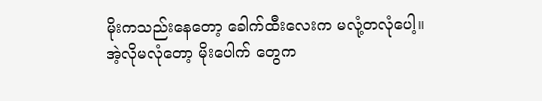မိုးကသည်းနေတော့ ခေါက်ထီးလေးက မလုံ့တလုံပေါ့။ အဲ့လိုမလုံတော့ မိုးပေါက် တွေက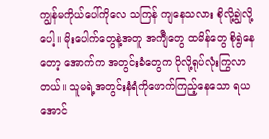ကျွန်မကိုယ်ပေါ်ကိုလေ သကြန် ကျနေသလား စိုလို့ချွဲလို့ပေါ့။ မိုးပေါက်တွေနဲ့အတူ အက်ျီတွေ ထမိန်တွေ စိုရွဲနေတော့ အောက်က အတွင်းခံတွေက ပိုလို့ရုပ်လုံးကြွလာတယ်။ သူမရဲ့အတွင်းနံရံကိုဖောက်ကြည့်နေသော ရယအောင်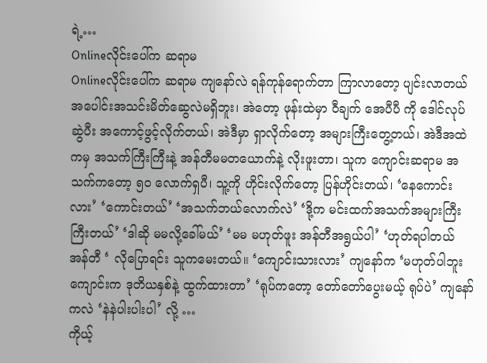ရဲ့…
Onlineလိုင်းပေါ်က ဆရာမ
Onlineလိုင်းပေါ်က ဆရာမ ကျနော်လဲ ရန်ကုန်ရောက်တာ ကြာလာတော့ ပျင်းလာတယ် အပေါင်းအသင်းမိတ်ဆွေလဲမရှိဘူး၊ အဲတော့ ဖုန်းထဲမှာ ဝီချက် အေပီပီ ကို ဒေါင်လုပ်ဆွဲပီး အကောင့်ဖွင့်လိုက်တယ်၊ အဲဒီမှာ ရှာလိုက်တော့ အများကြီးတွေ့တယ်၊ အဲဒီအထဲကမှ အသက်ကြီးကြီးနဲ့ အန်တီမမတယောက်နဲ့ လိုးဖူးတာ၊ သူက ကျောင်းဆရာမ အသက်ကတော့ ၅၀ လောက်ရှပီ၊ သူ့ကို ဟိုင်းလိုက်တော့ ပြန်ဟိုင်းတယ်၊ ‘နေကောင်းလား’ ‘ကောင်းတယ်’ ‘အသက်ဘယ်လောက်လဲ’ ‘ဒို့က မင်းထက်အသက်အများကြီးကြီးတယ်’ ‘ဒါဆို မမလို့ခေါ်မယ်’ ‘မမ မဟုတ်ဖူး အန်တီအရွယ်ပါ’ ‘ဟုတ်ရပါတယ် အန်တီ ‘ လိုပြောရင်း သူကမေးတယ်။ ‘ကျောင်းသားလား’ ကျနော်က ‘မဟုတ်ပါဘူး ကျောင်းက ဒုတိယနှစ်နဲ့ ထွက်ထားတာ’ ‘ရုပ်ကတော့ တော်တော်ပွေးမယ့် ရုပ်ပဲ’ ကျနော်ကလဲ ‘နဲနဲပါးပါးပါ’ လို့ …
ကိုယ့်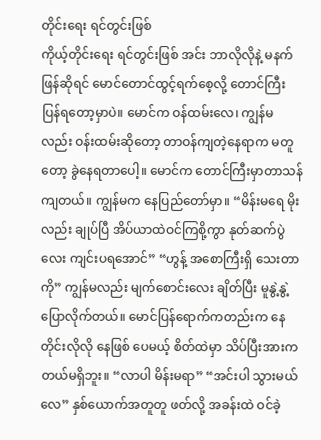တိုင်းရေး ရင်တွင်းဖြစ်
ကိုယ့်တိုင်းရေး ရင်တွင်းဖြစ် အင်း ဘာလိုလိုနဲ့ မနက်ဖြန်ဆိုရင် မောင်တောင်ထွင့်ရက်စေ့လို့ တောင်ကြီး ပြန်ရတော့မှာပဲ။ မောင်က ဝန်ထမ်းလေ၊ ကျွန်မလည်း ဝန်းထမ်းဆိုတော့ တာဝန်ကျတဲ့နေရာက မတူတော့ ခွဲနေရတာပေါ့။ မောင်က တောင်ကြီးမှာတာသန်ကျတယ်။ ကျွန်မက နေပြည်တော်မှာ။ “မိန်းမရေ မိုးလည်း ချုပ်ပြီ အိပ်ယာထဲဝင်ကြစို့ကွာ နုတ်ဆက်ပွဲလေး ကျင်းပရအောင်” “ဟွန့် အစောကြီးရှိ သေးတာကို” ကျွန်မလည်း မျက်စောင်းလေး ချိတ်ပြီး မူနွဲ့နွဲ့ပြောလိုက်တယ်။ မောင်ပြန်ရောက်ကတည်းက နေတိုင်းလိုလို နေဖြစ် ပေမယ့် စိတ်ထဲမှာ သိပ်ပြီးအားကတယ်မရှိဘူး။ “လာပါ မိန်းမရာ” “အင်းပါ သွားမယ်လေ” နှစ်ယောက်အတူတူ ဖတ်လို့ အခန်းထဲ ဝင်ခဲ့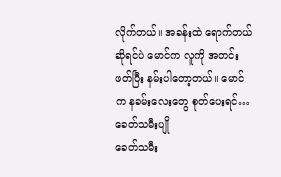လိုက်တယ်။ အခန်းထဲ ရောက်တယ်ဆိုရင်ပဲ မောင်က လူကို အတင်းဖတ်ပြီး နမ်းပါတော့တယ်။ မောင်က နခမ်းလေးတွေ စုတ်ပေးရင်…
ခေတ်သမီးပျို
ခေတ်သမီး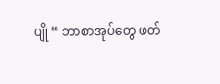ပျို “ ဘာစာအုပ်တွေ ဖတ်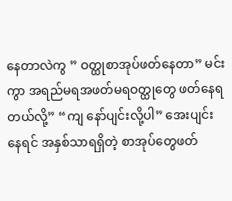နေတာလဲကွ ” ဝတ္ထုစာအုပ်ဖတ်နေတာ” မင်းကွာ အရည်မရအဖတ်မရဝတ္ထုတွေ ဖတ်နေရတယ်လို့” “ကျ နော်ပျင်းလို့ပါ” အေးပျင်းနေရင် အနှစ်သာရရှိတဲ့ စာအုပ်တွေဖတ်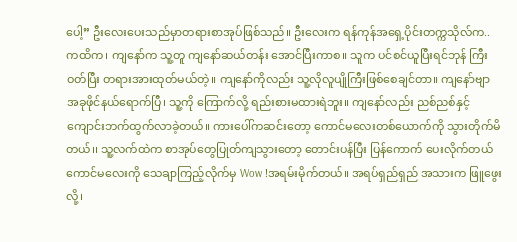ပေါ့” ဦးလေးပေးသည်မှာတရားစာအုပ်ဖြစ်သည်။ ဦးလေးက ရန်ကုန်အရှေ့ပိုင်းတက္ကသိုလ်က.. ကထိက၊ ကျနော်က သူ့တူ ကျနော်ဆယ်တန်း အောင်ပြီးကာစ။ သူက ပင်စင်ယူပြီးရင်ဘုန် ကြီးဝတ်ပြီး တရားအားထုတ်မယ်တဲ့။ ကျနော်ကိုလည်း သူ့လိုလူပျိုကြီးဖြစ်စေချင်တာ။ ကျနော်ဗျာ အခုဖိုင်နယ်ရောက်ပြီ၊ သူ့ကို ကြောက်လို့ ရည်းစားမထားရဲဘူး။ ကျနော်လည်း ညစ်ညစ်နှင့် ကျောင်းဘက်ထွက်လာခဲ့တယ်။ ကားပေါ်ကဆင်းတော့ ကောင်မလေးတစ်ယောက်ကို သွားတိုက်မိတယ်၊၊ သူ့လက်ထဲက စာအုပ်တွေပြုတ်ကျသွားတော့ တောင်းပန်ပြီး ပြန်ကောက် ပေးလိုက်တယ် ကောင်မလေးကို သေချာကြည့်လိုက်မှ Wow !အရမ်းမိုက်တယ်။ အရပ်ရှည်ရှည် အသားက ဖြူဖွေးလို့၊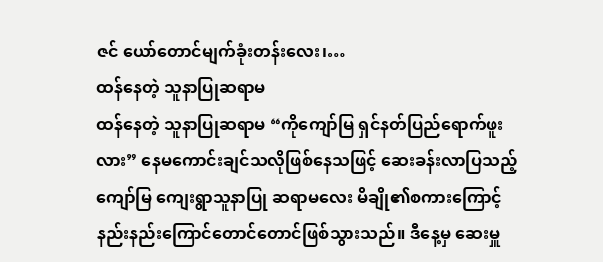ဇင် ယော်တောင်မျက်ခုံးတန်းလေး၊…
ထန်နေတဲ့ သူနာပြုဆရာမ
ထန်နေတဲ့ သူနာပြုဆရာမ “ကိုကျော်မြ ရှင်နတ်ပြည်ရောက်ဖူးလား” နေမကောင်းချင်သလိုဖြစ်နေသဖြင့် ဆေးခန်းလာပြသည့် ကျော်မြ ကျေးရွာသူနာပြု ဆရာမလေး မိချို၏စကားကြောင့် နည်းနည်းကြောင်တောင်တောင်ဖြစ်သွားသည်။ ဒီနေ့မှ ဆေးမှူ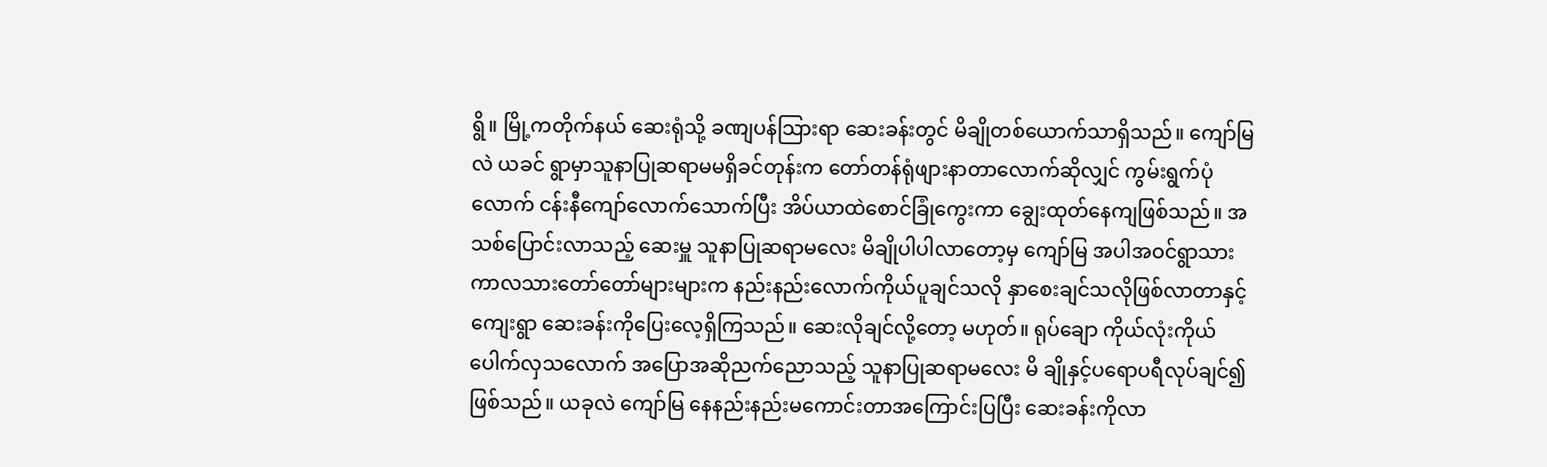ရွိ။ မြို့ကတိုက်နယ် ဆေးရုံသို့ ခဏျပန်သြားရာ ဆေးခန်းတွင် မိချိုတစ်ယောက်သာရှိသည်။ ကျော်မြလဲ ယခင် ရွာမှာသူနာပြုဆရာမမရှိခင်တုန်းက တော်တန်ရုံဖျားနာတာလောက်ဆိုလျှင် ကွမ်းရွက်ပုံလောက် ငန်းနီကျော်လောက်သောက်ပြီး အိပ်ယာထဲစောင်ခြုံကွေးကာ ချွေးထုတ်နေကျဖြစ်သည်။ အသစ်ပြောင်းလာသည့် ဆေးမှူ သူနာပြုဆရာမလေး မိချိုပါပါလာတော့မှ ကျော်မြ အပါအဝင်ရွာသားကာလသားတော်တော်များများက နည်းနည်းလောက်ကိုယ်ပူချင်သလို နှာစေးချင်သလိုဖြစ်လာတာနှင့် ကျေးရွာ ဆေးခန်းကိုပြေးလေ့ရှိကြသည်။ ဆေးလိုချင်လို့တော့ မဟုတ်။ ရုပ်ချော ကိုယ်လုံးကိုယ်ပေါက်လှသလောက် အပြောအဆိုညက်ညောသည့် သူနာပြုဆရာမလေး မိ ချိုနှင့်ပရောပရီလုပ်ချင်၍ဖြစ်သည်။ ယခုလဲ ကျော်မြ နေနည်းနည်းမကောင်းတာအကြောင်းပြပြီး ဆေးခန်းကိုလာ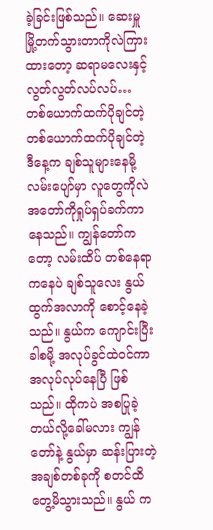ခဲ့ခြင်းဖြစ်သည်။ ဆေးမှူ မြို့တက်သွားတာကိုလဲကြားထားတော့ ဆရာမလေးနှင့်လွတ်လွတ်လပ်လပ်…
တစ်ယောက်ထက်ပိုချင်တဲ့
တစ်ယောက်ထက်ပိုချင်တဲ့ ဒီနေ့က ချစ်သူများနေမို့ လမ်းပျော်မှာ လူတွေကိုလဲ အတော်ကိုရှုပ်ရှပ်ခက်ကာနေသည်။ ကျွန်တော်ကတော့ လမ်းထိပ် တစ်နေရာကနေပဲ ချစ်သူလေး နွယ် ထွက်အလာကို စောင့်နေခဲ့သည်။ နွယ်က ကျောင်းပြီး ခါစမို့ အလုပ်ခွင်ထဲဝင်ကာ အလုပ်လုပ်နေပြီ ဖြစ်သည်။ ထိုကပဲ အစပြုခဲ့တယ်လို့ခေါ်မလား ကျွန်တော်နဲ့ နွယ်မှာ ဆန်းပြားတဲ့အချစ်တစ်ခုကို စတင်ထိတွေ့မိသွားသည်။ နွယ် က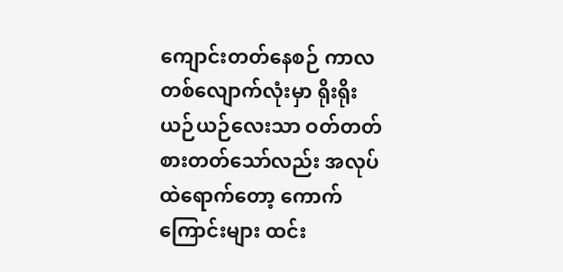ကျောင်းတတ်နေစဉ် ကာလတစ်လျောက်လုံးမှာ ရိုးရိုးယဉ်ယဉ်လေးသာ ဝတ်တတ်စားတတ်သော်လည်း အလုပ်ထဲရောက်တော့ ကောက်ကြောင်းများ ထင်း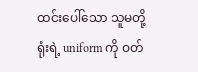ထင်းပေါ်သော သူမတို့ရုံးရဲ့ uniform ကို ဝတ်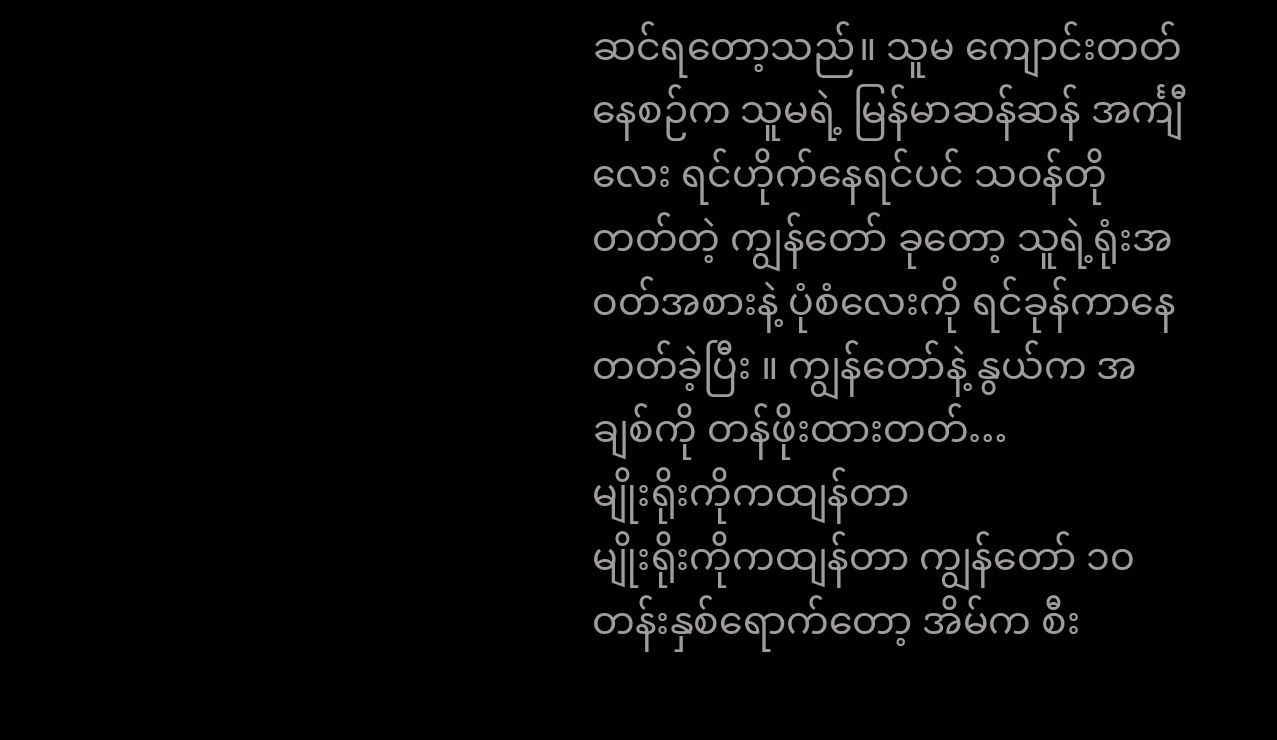ဆင်ရတော့သည်။ သူမ ကျောင်းတတ်နေစဉ်က သူမရဲ့ မြန်မာဆန်ဆန် အင်္ကျီလေး ရင်ဟိုက်နေရင်ပင် သဝန်တိုတတ်တဲ့ ကျွန်တော် ခုတော့ သူရဲ့ရုံးအဝတ်အစားနဲ့ ပုံစံလေးကို ရင်ခုန်ကာနေတတ်ခဲ့ပြီး ။ ကျွန်တော်နဲ့ နွယ်က အချစ်ကို တန်ဖိုးထားတတ်…
မျိုးရိုးကိုကထျန်တာ
မျိုးရိုးကိုကထျန်တာ ကျွန်တော် ၁၀တန်းနှစ်ရောက်တော့ အိမ်က စီး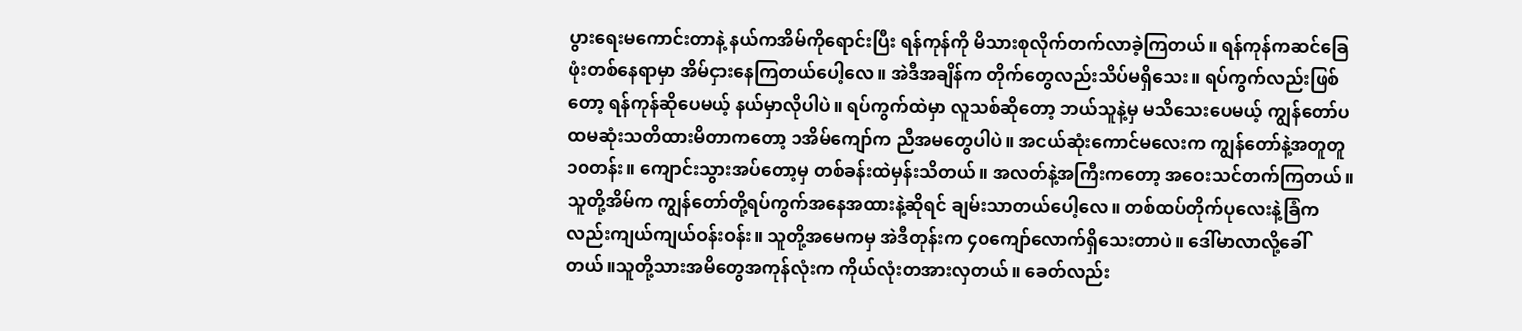ပွားရေးမကောင်းတာနဲ့ နယ်ကအိမ်ကိုရောင်းပြီး ရန်ကုန်ကို မိသားစုလိုက်တက်လာခဲ့ကြတယ်။ ရန်ကုန်ကဆင်ခြေဖုံးတစ်နေရာမှာ အိမ်ငှားနေကြတယ်ပေါ့လေ။ အဲဒီအချိန်က တိုက်တွေလည်းသိပ်မရှိသေး။ ရပ်ကွက်လည်းဖြစ်တော့ ရန်ကုန်ဆိုပေမယ့် နယ်မှာလိုပါပဲ။ ရပ်ကွက်ထဲမှာ လူသစ်ဆိုတော့ ဘယ်သူနဲ့မှ မသိသေးပေမယ့် ကျွန်တော်ပထမဆုံးသတိထားမိတာကတော့ ၁အိမ်ကျော်က ညီအမတွေပါပဲ။ အငယ်ဆုံးကောင်မလေးက ကျွန်တော်နဲ့အတူတူ ၁၀တန်း။ ကျောင်းသွားအပ်တော့မှ တစ်ခန်းထဲမှန်းသိတယ်။ အလတ်နဲ့အကြီးကတော့ အဝေးသင်တက်ကြတယ်။ သူတို့အိမ်က ကျွန်တော်တို့ရပ်ကွက်အနေအထားနဲ့ဆိုရင် ချမ်းသာတယ်ပေါ့လေ။ တစ်ထပ်တိုက်ပုလေးနဲ့ခြံကလည်းကျယ်ကျယ်ဝန်းဝန်း။ သူတို့အမေကမှ အဲဒီတုန်းက ၄၀ကျော်လောက်ရှိသေးတာပဲ။ ဒေါ်မာလာလို့ခေါ်တယ်။သူတို့သားအမိတွေအကုန်လုံးက ကိုယ်လုံးတအားလှတယ်။ ခေတ်လည်း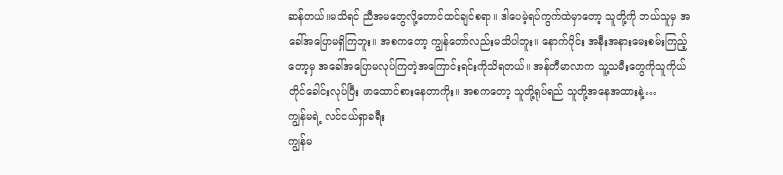ဆန်တယ်။မသိရင် ညီအမတွေလို့တောင်ထင်ချင်စရာ။ ဒါပေမဲ့ရပ်ကွက်ထဲမှာတော့ သူတို့ကို ဘယ်သူမှ အခေါ်အပြောမရှိကြဘူး။ အစကတော့ ကျွန်တော်လည်းမသိပါဘူး။ နောက်ပိုင်း အနီးအနားမေးစမ်းကြည့်တော့မှ အခေါ်အပြောမလုပ်ကြတဲ့အကြောင်းရင်းကိုသိရတယ်။ အန်တီမာလာက သူ့သမီးတွေကိုသူကိုယ်တိုင်ခေါင်းလုပ်ပြီး ဖာထောင်စားနေတာကိုး။ အစကတော့ သူတို့ရုပ်ရည် သူတို့အနေအထားနဲ့…
ကျွန်မရဲ့ လင်ငယ်ရှာခရီး
ကျွန်မ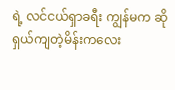ရဲ့ လင်ငယ်ရှာခရီး ကျွန်မက ဆိုရှယ်ကျတဲ့မိန်းကလေး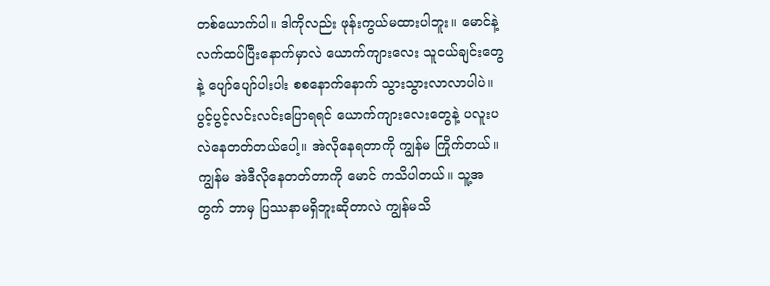တစ်ယောက်ပါ။ ဒါကိုလည်း ဖုန်းကွယ်မထားပါဘူး။ မောင်နဲ့ လက်ထပ်ပြီးနောက်မှာလဲ ယောက်ကျားလေး သူငယ်ချင်းတွေနဲ့ ပျော်ပျော်ပါးပါး စစနောက်နောက် သွားသွားလာလာပါပဲ။ ပွင့်ပွင့်လင်းလင်းပြောရရင် ယောက်ကျားလေးတွေနဲ့ ပလူးပလဲနေတတ်တယ်ပေါ့။ အဲလိုနေရတာကို ကျွန်မ ကြိုက်တယ်။ ကျွန်မ အဲဒီလိုနေတတ်တာကို မောင် ကသိပါတယ်။ သူ့အတွက် ဘာမှ ပြဿနာမရှိဘူးဆိုတာလဲ ကျွန်မသိ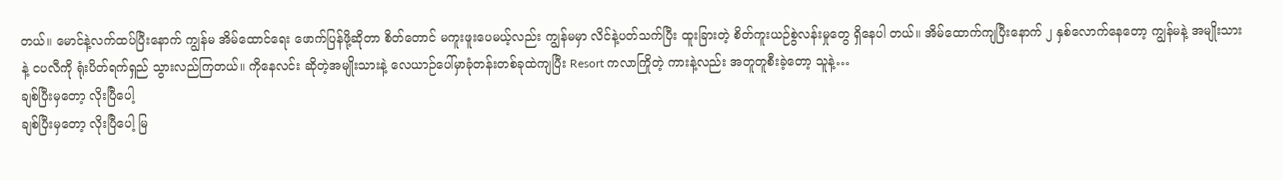တယ်။ မောင်နဲ့လက်ထပ်ပြီးနောက် ကျွန်မ အိမ်ထောင်ရေး ဖောက်ပြန်ဖို့ဆိုတာ စိတ်တောင် မကူးဖူးပေမယ့်လည်း ကျွန်မမှာ လိင်နဲ့ပတ်သက်ပြီး ထူးခြားတဲ့ စိတ်ကူးယဉ်စွဲလန်းမှုတွေ ရှိနေပါ တယ်။ အိမ်ထောက်ကျပြီးနောက် ၂ နှစ်လောက်နေတော့ ကျွန်မနဲ့ အမျိုးသားနဲ့ ငပလီကို ရုံးပိတ်ရက်ရှည် သွားလည်ကြတယ်။ ကိုနေလင်း ဆိုတဲ့အမျိုးသားနဲ့ လေယာဉ်ပေါ်မှာခုံတန်းတစ်ခုထဲကျပြီး Resort ကလာကြိုတဲ့ ကားနဲ့လည်း အတူတူစီးခဲ့တော့ သူနဲ့…
ချစ်ပြီးမှတော့ လိုးပြီပေါ့
ချစ်ပြီးမှတော့ လိုးပြီပေါ့ မြ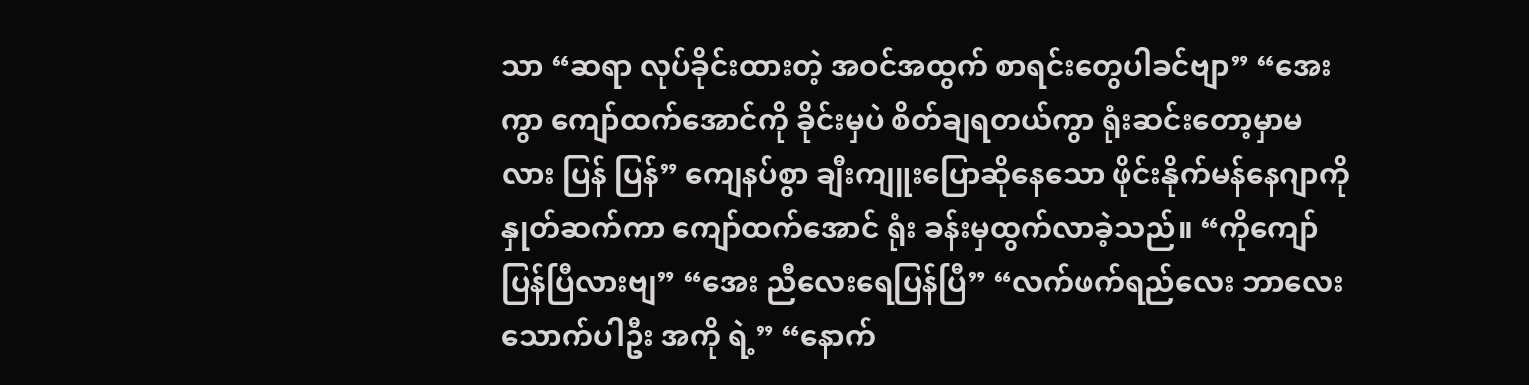သာ “ဆရာ လုပ်ခိုင်းထားတဲ့ အဝင်အထွက် စာရင်းတွေပါခင်ဗျာ” “အေးကွာ ကျော်ထက်အောင်ကို ခိုင်းမှပဲ စိတ်ချရတယ်ကွာ ရုံးဆင်းတော့မှာမလား ပြန် ပြန်” ကျေနပ်စွာ ချီးကျူးပြောဆိုနေသော ဖိုင်းနိုက်မန်နေဂျာကို နှုတ်ဆက်ကာ ကျော်ထက်အောင် ရုံး ခန်းမှထွက်လာခဲ့သည်။ “ကိုကျော် ပြန်ပြီလားဗျ” “အေး ညီလေးရေပြန်ပြီ” “လက်ဖက်ရည်လေး ဘာလေးသောက်ပါဦး အကို ရဲ့” “နောက်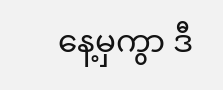နေ့မှကွာ ဒီ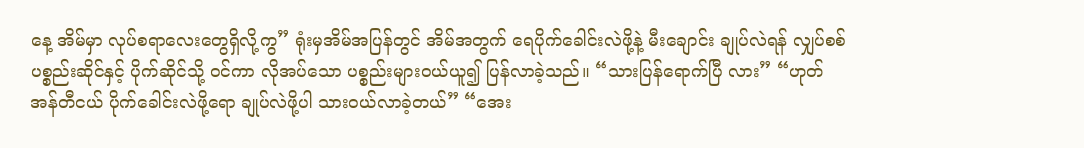နေ့ အိမ်မှာ လုပ်စရာလေးတွေရှိလို့ကွ” ရုံးမှအိမ်အပြန်တွင် အိမ်အတွက် ရေပိုက်ခေါင်းလဲဖို့နဲ့ မီးချောင်း ချုပ်လဲရန် လျှပ်စစ်ပစ္စည်းဆိုင်နှင့် ပိုက်ဆိုင်သို့ ဝင်ကာ လိုအပ်သော ပစ္စည်းများဝယ်ယူ၍ ပြန်လာခဲ့သည်။ “သားပြန်ရောက်ပြီ လား” “ဟုတ် အန်တီငယ် ပိုက်ခေါင်းလဲဖို့ရော ချုပ်လဲဖို့ပါ သားဝယ်လာခဲ့တယ်” “အေး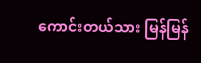ကောင်းတယ်သား မြန်မြန်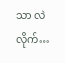သာ လဲလိုက်…